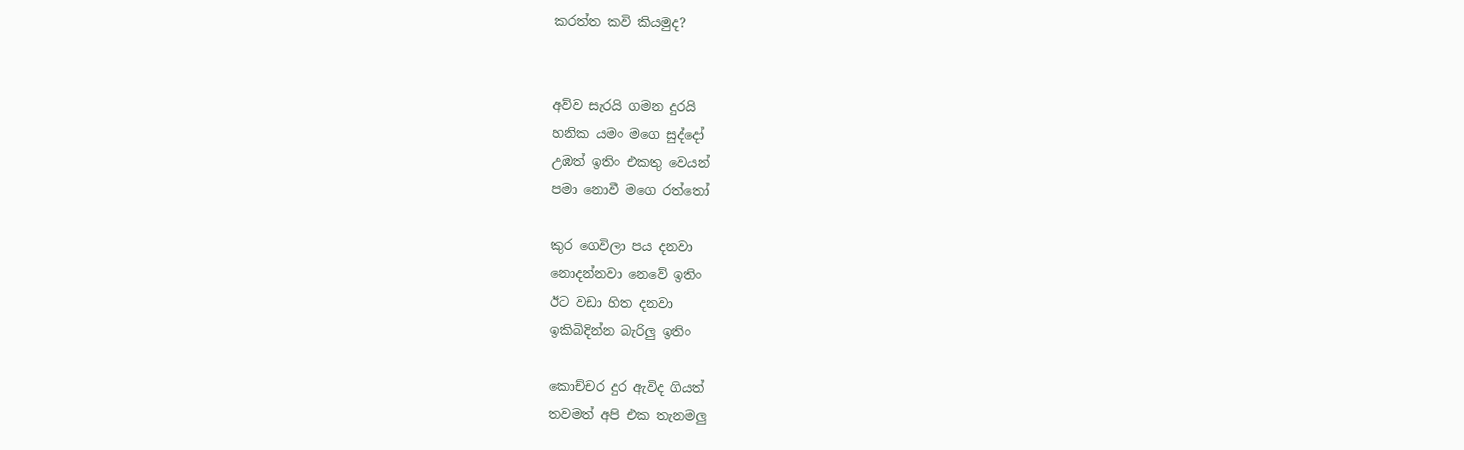කරත්ත කවි කියමුද?


අව්ව සැරයි ගමන දුරයි
හනික යමං මගෙ සුද්දෝ
උඹත් ඉතිං එකතු වෙයන්
පමා නොවී මගෙ රත්තෝ

කුර ගෙවිලා පය දනවා
නොදන්නවා නෙවේ ඉතිං
ඊට වඩා හිත දනවා
ඉකිබිදින්න බැරිලු ඉතිං

කොච්චර දුර ඇවිද ගියත්
තවමත් අපි එක තැනමලු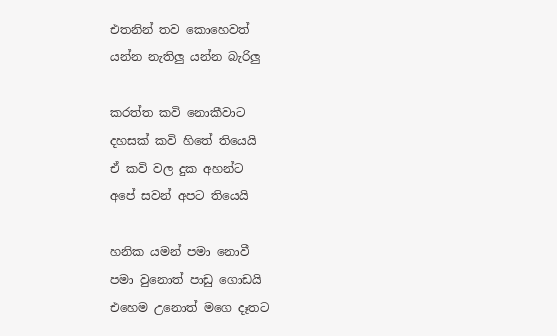එතනින් තව කොහෙවත්
යන්න නැතිලු යන්න බැරිලු

කරත්ත කවි නොකීවාට
දහසක් කවි හිතේ තියෙයි
ඒ කවි වල දුක අහන්ට
අපේ සවන් අපට තියෙයි

හනික යමන් පමා නොවී
පමා වුනොත් පාඩු ගොඩයි
එහෙම උනොත් මගෙ දෑතට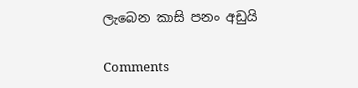ලැබෙන කාසි පනං අඩුයි

Comments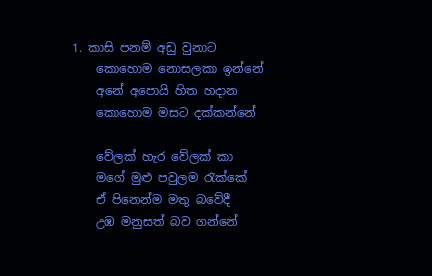1. කාසි පනම් අඩු වුනාට
    කොහොම නොසලකා ඉන්නේ
    අනේ අපොයි හිත හදාන
    කොහොම මසට දක්කන්නේ

    වේලක් හැර වේලක් කා
    මගේ මුළු පවුලම රැක්කේ
    ඒ පිනෙන්ම මතු බවේදී
    උඹ මනුසත් බව ගන්නේ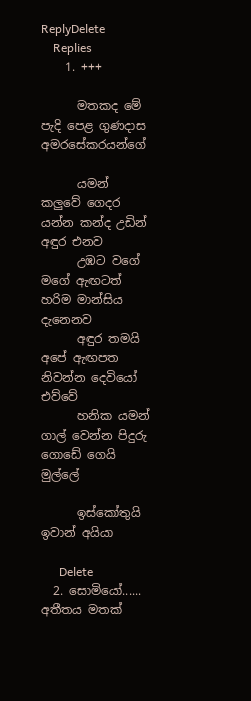ReplyDelete
    Replies
    1. +++

      මතකද මේ පැදි පෙළ ගුණදාස අමරසේකරයන්ගේ

      යමන් කලුවේ ගෙදර යන්න කන්ද උඩින් අඳුර එනව
      උඹට වගේ මගේ ඇඟටත් හරිම මාන්සිය දැනෙනව
      අඳුර තමයි අපේ ඇඟපත නිවන්න දෙවියෝ එව්වේ
      හනික යමන් ගාල් වෙන්න පිදුරු ගොඩේ ගෙයි මුල්ලේ

      ඉස්කෝතුයි ඉවාන් අයියා

      Delete
  2. සොමියෝ...... අතීතය මතක්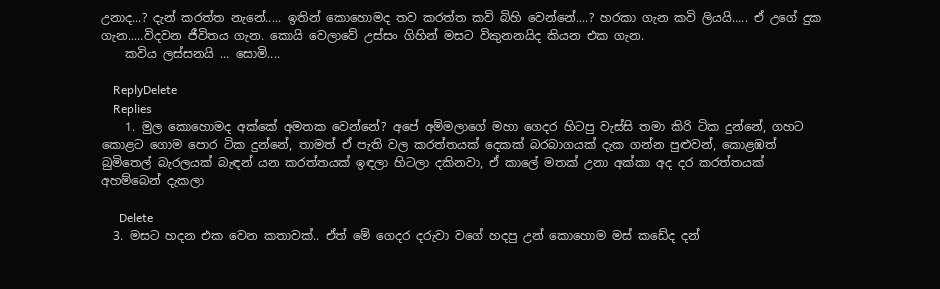උනාද...? දැන් කරත්ත නැනේ..... ඉතින් කොහොමද තව කරත්ත කවි බිහි වෙන්නේ....? හරකා ගැන කවි ලියයි..... ඒ උගේ දුක ගැන.....විදවන ජීවිතය ගැන. කොයි වෙලාවේ උස්සං ගිහින් මසට විකුනනයිද කියන එක ගැන.
    කවිය ලස්සනයි ... සොමි....

    ReplyDelete
    Replies
    1. මුල කොහොමද අක්කේ අමතක වෙන්නේ? අපේ අම්මලාගේ මහා ගෙදර හිටපු වැස්සි තමා කිරි ටික දුන්නේ, ගහට කොළට ගොම පොර ටික දුන්නේ, තාමත් ඒ පැති වල කරත්තයක් දෙකක් බරබාගයක් දැක ගන්න පුළුවන්, කොළඹත් බුමිතෙල් බැරලයක් බැඳන් යන කරත්තයක් ඉඳලා හිටලා දකිනවා, ඒ කාලේ මතක් උනා අක්කා අද දර කරත්තයක් අහම්බෙන් දැකලා

      Delete
  3. මසට හදන එක වෙන කතාවක්.. ඒත් මේ ගෙදර දරුවා වගේ හදපු උන් කොහොම මස් කඩේද දන්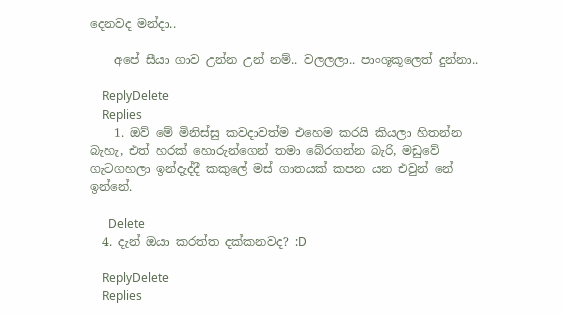දෙනවද මන්දා..

    අපේ සීයා ගාව උන්න උන් නම්.. වලලලා.. පාංශූකූලෙත් දුන්නා..

    ReplyDelete
    Replies
    1. ඔව් මේ මිනිස්සු කවදාවත්ම එහෙම කරයි කියලා හිතන්න බැහැ, එත් හරක් හොරුන්ගෙන් තමා බේරගන්න බැරි, මඩුවේ ගැටගහලා ඉන්දැද්දී කකුලේ මස් ගාතයක් කපන යන එවුන් නේ ඉන්නේ.

      Delete
  4. දැන් ඔයා කරත්ත දක්කනවද? :D

    ReplyDelete
    Replies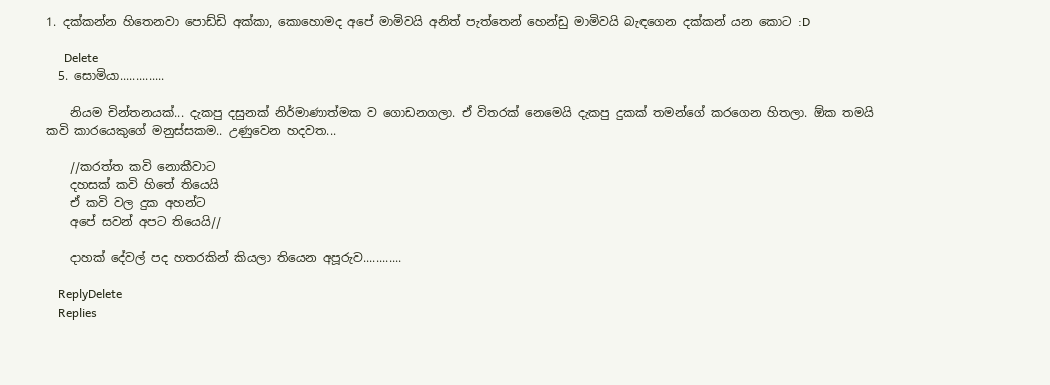1. දක්කන්න හිතෙනවා පොඩ්ඩි අක්කා, කොහොමද අපේ මාමිවයි අනිත් පැත්තෙන් හෙන්ඩු මාමිවයි බැඳගෙන දක්කන් යන කොට :D

      Delete
  5. සොමියා..............

    නියම චින්තනයක්... දැකපු දසුනක් නිර්මාණාත්මක ව ගොඩනගලා. ඒ විතරක් නෙමෙයි දැකපු දුකක් තමන්ගේ කරගෙන හිතලා. ඕක තමයි කවි කාරයෙකුගේ මනුස්සකම.. උණුවෙන හදවත...

    //කරත්ත කවි නොකීවාට
    දහසක් කවි හිතේ තියෙයි
    ඒ කවි වල දුක අහන්ට
    අපේ සවන් අපට තියෙයි//

    දාහක් දේවල් පද හතරකින් කියලා තියෙන අපූරුව............

    ReplyDelete
    Replies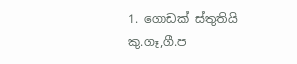1. ගොඩක් ස්තුතියි කු.ගෑ,ගී.ප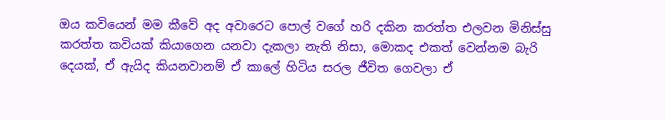ඔය කවියෙන් මම කීවේ අද අවාරෙට පොල් වගේ හරි දකින කරත්ත එලවන මිනිස්සු කරත්ත කවියක් කියාගෙන යනවා දැකලා නැති නිසා, මොකද එකත් වෙන්නම බැරි දෙයක්, ඒ ඇයිද කියනවානම් ඒ කාලේ හිටිය සරල ජීවිත ගෙවලා ඒ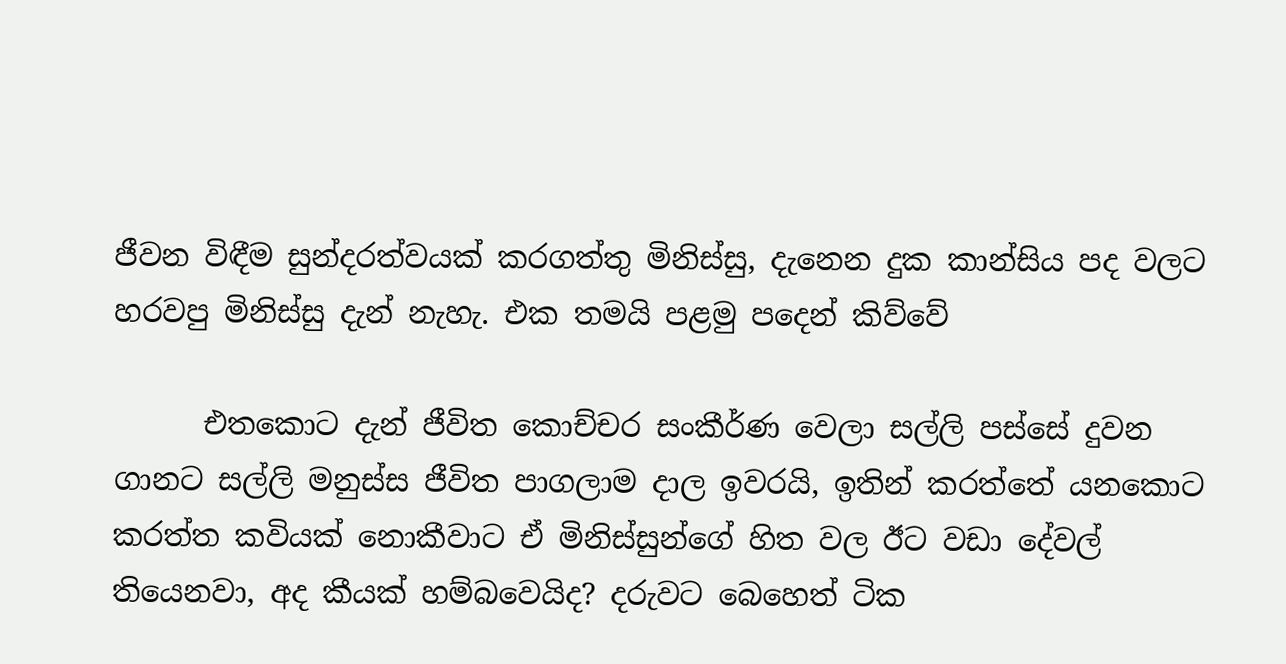ජීවන විඳීම සුන්දරත්වයක් කරගත්තු මිනිස්සු, දැනෙන දුක කාන්සිය පද වලට හරවපු මිනිස්සු දැන් නැහැ. එක තමයි පළමු පදෙන් කිව්වේ

      එතකොට දැන් ජීවිත කොච්චර සංකීර්ණ වෙලා සල්ලි පස්සේ දුවන ගානට සල්ලි මනුස්ස ජීවිත පාගලාම දාල ඉවරයි, ඉතින් කරත්තේ යනකොට කරත්ත කවියක් නොකීවාට ඒ මිනිස්සුන්ගේ හිත වල ඊට වඩා දේවල් තියෙනවා, අද කීයක් හම්බවෙයිද? දරුවට බෙහෙත් ටික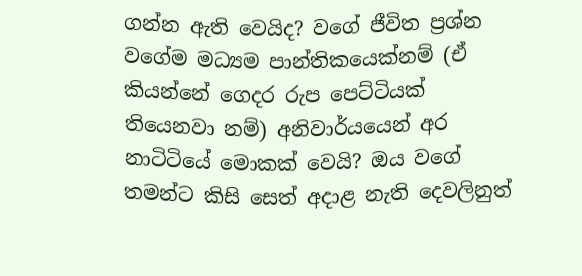ගන්න ඇති වෙයිද? වගේ ජීවිත ප්‍රශ්න වගේම මධ්‍යම පාන්තිකයෙක්නම් (ඒ කියන්නේ ගෙදර රුප පෙට්ටියක් තියෙනවා නම්) අනිවාර්යයෙන් අර නාටිටියේ මොකක් වෙයි? ඔය වගේ තමන්ට කිසි සෙත් අදාළ නැති දෙවලිනුත්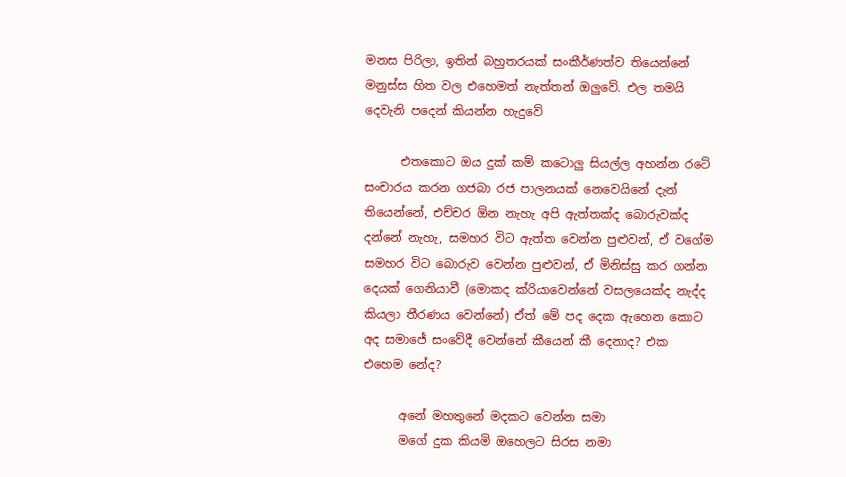මනස පිරිලා, ඉතින් බහුතරයක් සංකීර්ණත්ව තියෙන්නේ මනුස්ස හිත වල එහෙමත් නැත්තන් ඔලුවේ. එල තමයි දෙවැනි පදෙන් කියන්න හැදුවේ

      එතකොට ඔය දුක් කම් කටොලු සියල්ල අහන්න රටේ සංචාරය කරන ගජබා රජ පාලනයක් නෙවෙයිනේ දැන් තියෙන්නේ, එච්චර ඕන නැහැ අපි ඇත්තක්ද බොරුවක්ද දන්නේ නැහැ, සමහර විට ඇත්ත වෙන්න පුළුවන්, ඒ වගේම සමහර විට බොරුව වෙන්න පුළුවන්, ඒ මිනිස්සු කර ගන්න දෙයක් ගෙනියාවී (මොකද ක්රියාවෙන්නේ වසලයෙක්ද නැද්ද කියලා තීරණය වෙන්නේ) ඒත් මේ පද දෙක ඇහෙන කොට අද සමාජේ සංවේදී වෙන්නේ කීයෙන් කී දෙනාද? එක එහෙම නේද?

      අනේ මහතුනේ මදකට වෙන්න සමා
      මගේ දුක කියමි ඔහෙලට සිරස නමා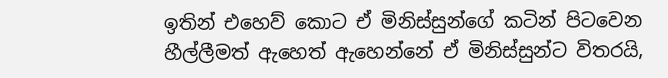ඉතින් එහෙව් කොට ඒ මිනිස්සුන්ගේ කටින් පිටවෙන හීල්ලීමත් ඇහෙත් ඇහෙන්නේ ඒ මිනිස්සුන්ට විතරයි,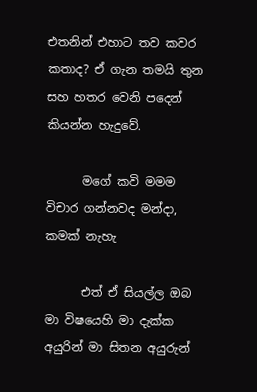එතනින් එහාට තව කවර කතාද? ඒ ගැන තමයි තුන සහ හතර වෙනි පදෙන් කියන්න හැදුවේ.

      මගේ කවි මමම විචාර ගන්නවද මන්දා, කමක් නැහැ

      එත් ඒ සියල්ල ඔබ මා විෂයෙහි මා දැක්ක අයුරින් මා සිතන අයුරුන්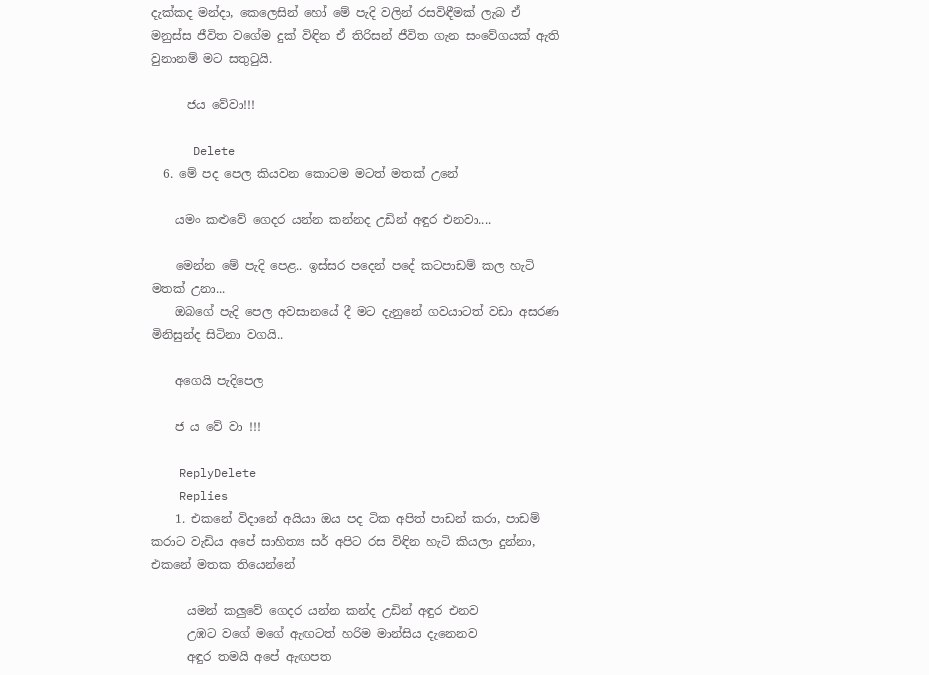දැක්කද මන්දා, කෙලෙසින් හෝ මේ පැදි වලින් රසවිඳීමක් ලැබ ඒ මනුස්ස ජීවිත වගේම දුක් විඳින ඒ තිරිසන් ජීවිත ගැන සංවේගයක් ඇති වුනානම් මට සතුටුයි.

      ජය වේවා!!!

      Delete
  6. මේ පද පෙල කියවන කොටම මටත් මතක් උනේ

    යමං කළුවේ ගෙදර යන්න කන්නද උඩින් අඳුර එනවා....

    මෙන්න මේ පැදි පෙළ.. ඉස්සර පදෙන් පදේ කටපාඩම් කල හැටි මතක් උනා...
    ඔබගේ පැදි පෙල අවසානයේ දී මට දැනුනේ ගවයාටත් වඩා අසරණ මිනිසුන්ද සිටිනා වගයි..

    අගෙයි පැදිපෙල

    ජ ය වේ වා !!!

    ReplyDelete
    Replies
    1. එකනේ විදානේ අයියා ඔය පද ටික අපිත් පාඩන් කරා, පාඩම් කරාට වැඩිය අපේ සාහිත්‍ය සර් අපිට රස විඳින හැටි කියලා දුන්නා, එකනේ මතක තියෙන්නේ

      යමන් කලුවේ ගෙදර යන්න කන්ද උඩින් අඳුර එනව
      උඹට වගේ මගේ ඇඟටත් හරිම මාන්සිය දැනෙනව
      අඳුර තමයි අපේ ඇඟපත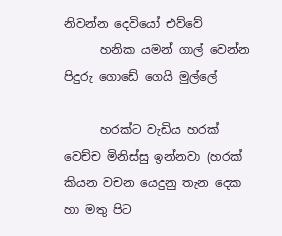නිවන්න දෙවියෝ එව්වේ
      හනික යමන් ගාල් වෙන්න පිදුරු ගොඩේ ගෙයි මුල්ලේ

      හරක්ට වැඩිය හරක් වෙච්ච මිනිස්සු ඉන්නවා (හරක් කියන වචන යෙදුනු තැන දෙක හා මතු පිට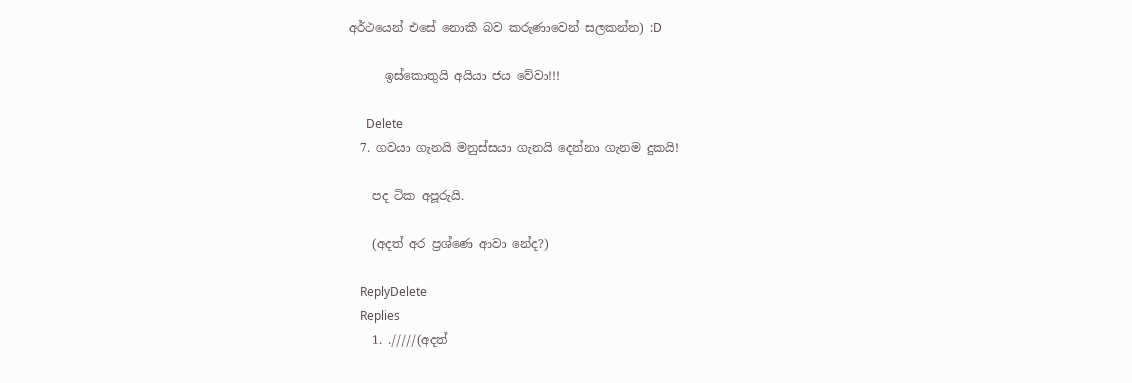අර්ථයෙන් එසේ නොකී බව කරුණාවෙන් සලකන්න) :D

      ඉස්කොතුයි අයියා ජය වේවා!!!

      Delete
  7. ගවයා ගැනයි මනුස්සයා ගැනයි දෙන්නා ගැනම දුකයි!

    පද ටික අපූරුයි.

    (අදත් අර ප්‍රශ්ණෙ ආවා නේද?)

    ReplyDelete
    Replies
    1. ./////(අදත්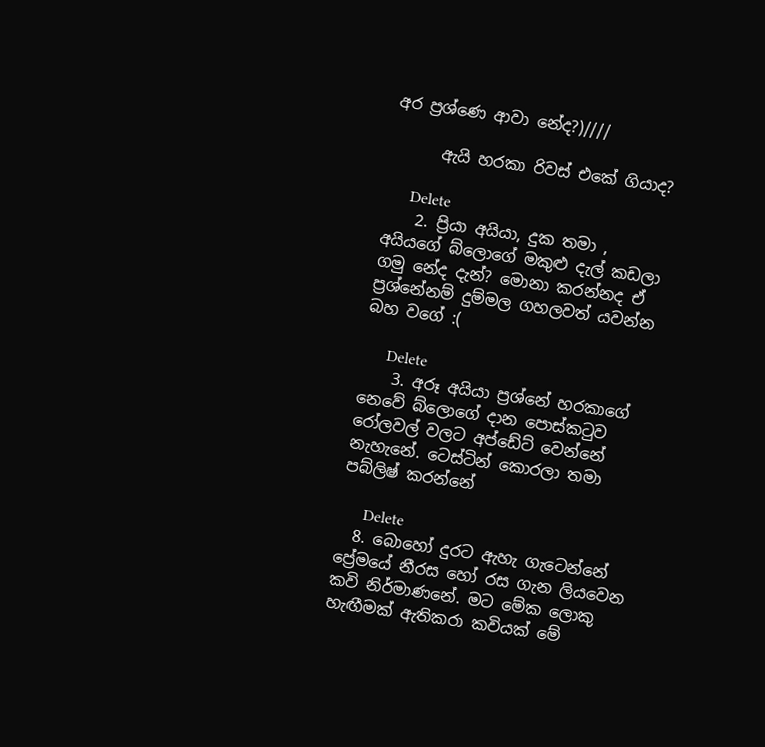අර ප්‍රශ්ණෙ ආවා නේද?)////

      ඇයි හරකා රිවස් එකේ ගියාද?

      Delete
    2. ප්‍රියා අයියා, දුක තමා , අයියගේ බ්ලොගේ මකුළු දැල් කඩලා ගමු නේද දැන්? මොනා කරන්නද ඒ ප්‍රශ්නේනම් දුම්මල ගහලවත් යවන්න බහ වගේ :(

      Delete
    3. අරූ අයියා ප්‍රශ්නේ හරකාගේ නෙවේ බ්ලොගේ දාන පොස්කටුව රෝලවල් වලට අප්ඩේට් වෙන්නේ නැහැනේ. ටෙස්ටින් කොරලා තමා පබ්ලිෂ් කරන්නේ

      Delete
  8. බොහෝ දුරට ඇහැ ගැටෙන්නේ ප්‍රේමයේ නීරස හෝ රස ගැන ලියවෙන කවි නිර්මාණනේ. මට මේක ලොකු හැඟීමක් ඇතිකරා කවියක් මේ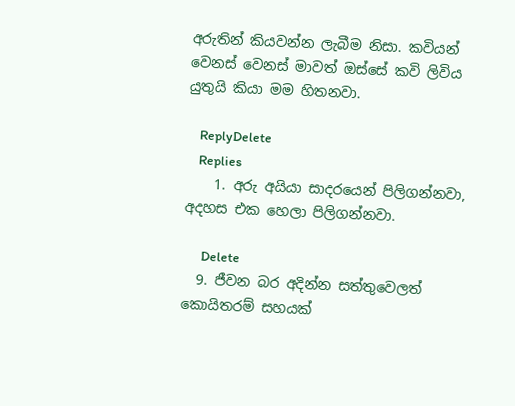අරුතින් කියවන්න ලැබීම නිසා. කවියන් වෙනස් වෙනස් මාවත් ඔස්සේ කවි ලිවිය යුතුයි කියා මම හිතනවා.

    ReplyDelete
    Replies
    1. අරු අයියා සාදරයෙන් පිලිගන්නවා, අදහස එක හෙලා පිලිගන්නවා.

      Delete
  9. ජීවන බර අදින්න සත්තුවෙලත් කොයිතරම් සහයක්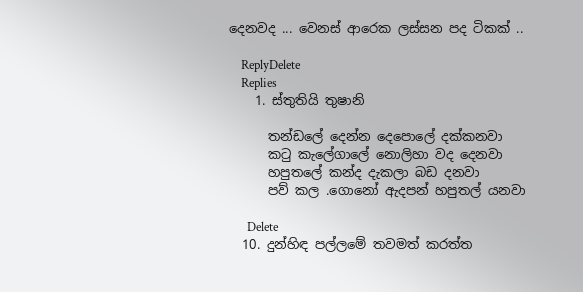දෙනවද ... වෙනස් ආරෙක ලස්සන පද ටිකක් ..

    ReplyDelete
    Replies
    1. ස්තුතියි තුෂානි

      තන්ඩලේ දෙන්න දෙපොලේ දක්කනවා
      කටු කැලේගාලේ නොලිහා වද දෙනවා
      හපුතලේ කන්ද දැකලා බඩ දනවා
      පව් කල .ගොනෝ ඇදපන් හපුතල් යනවා

      Delete
  10. දුන්හිඳ පල්ලමේ තවමත් කරත්ත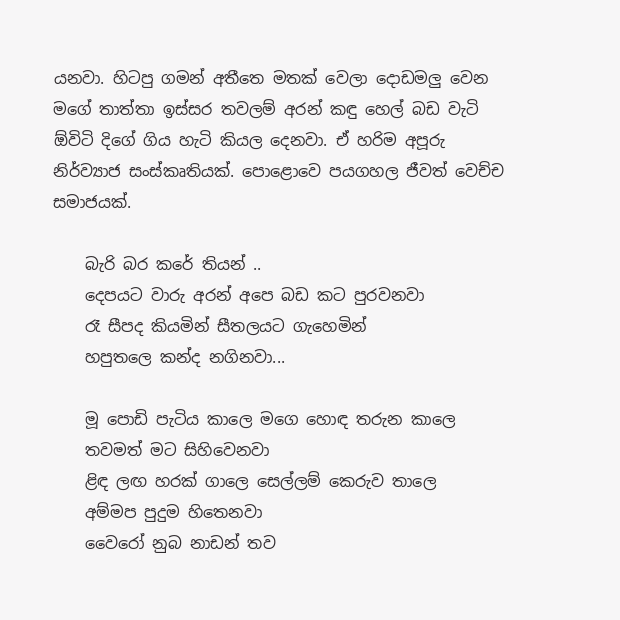යනවා. හිටපු ගමන් අතීතෙ මතක් වෙලා දොඩමලු වෙන මගේ තාත්තා ඉස්සර තවලම් අරන් කඳු හෙල් බඩ වැටි ඕවිටි දිගේ ගිය හැටි කියල දෙනවා. ඒ හරිම අපූරු නිර්ව්‍යාජ සංස්කෘතියක්. පොළොවෙ පයගහල ජීවත් වෙච්ච සමාජයක්.

    බැරි බර කරේ තියන් ..
    දෙපයට වාරු අරන් අපෙ බඩ කට පුරවනවා
    රෑ සීපද කියමින් සීතලයට ගැහෙමින්
    හපුතලෙ කන්ද නගිනවා...

    මූ පොඩි පැටිය කාලෙ මගෙ හොඳ තරුන කාලෙ
    තවමත් මට සිහිවෙනවා
    ළිඳ ලඟ හරක් ගාලෙ සෙල්ලම් කෙරුව තාලෙ
    අම්මප පුදුම හිතෙනවා
    වෛරෝ නුබ නාඩන් තව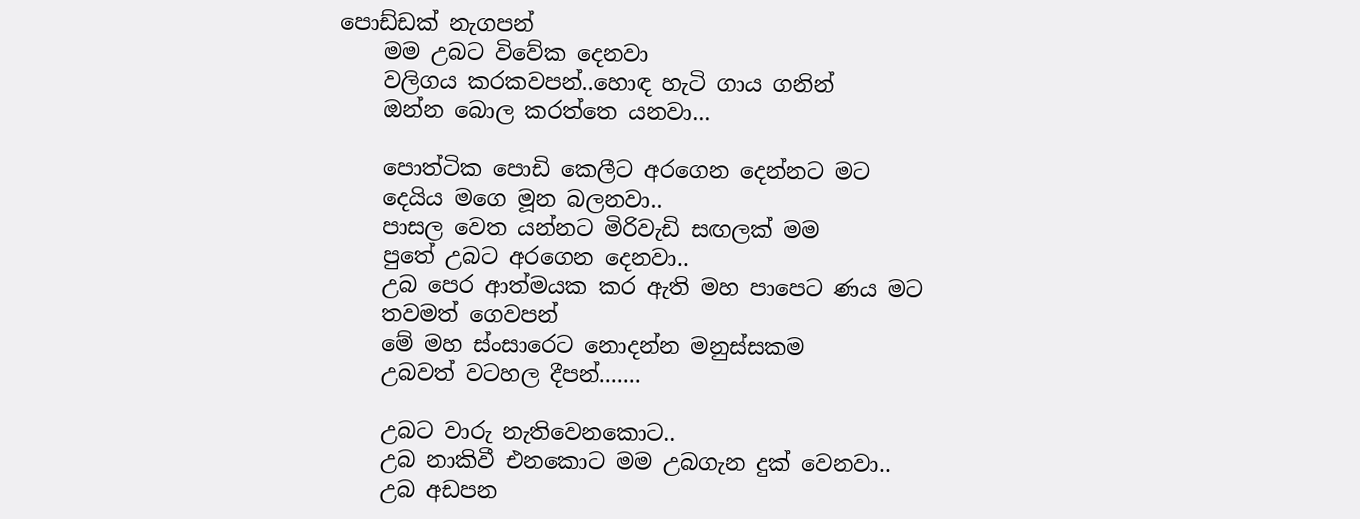පොඩ්ඩක් නැගපන්
    මම උබට විවේක දෙනවා
    වලිගය කරකවපන්..හොඳ හැටි ගාය ගනින්
    ඔන්න බොල කරත්තෙ යනවා...

    පොත්ටික පොඩි කෙලීට අරගෙන දෙන්නට මට
    දෙයිය මගෙ මූන බලනවා..
    පාසල වෙත යන්නට මිරිවැඩි සඟලක් මම
    පුතේ උබට අරගෙන දෙනවා..
    උබ පෙර ආත්මයක කර ඇති මහ පාපෙට ණය මට
    තවමත් ගෙවපන්
    මේ මහ ස්ංසාරෙට නොදන්න මනුස්සකම
    උබවත් වටහල දීපන්.......

    උබට වාරු නැතිවෙනකොට..
    උබ නාකිවී එනකොට මම උබගැන දුක් වෙනවා..
    උබ අඩපන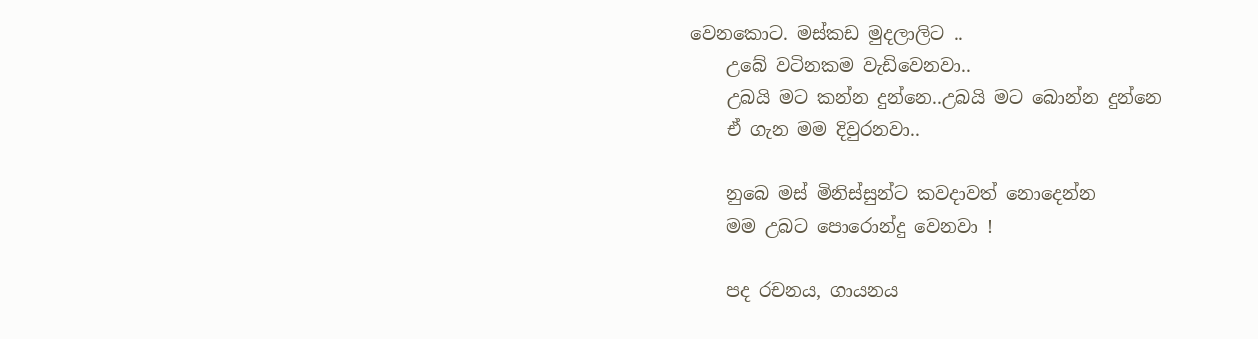වෙනකොට. මස්කඩ මුදලාලිට ..
    උබේ වටිනකම වැඩිවෙනවා..
    උබයි මට කන්න දුන්නෙ..උබයි මට බොන්න දුන්නෙ
    ඒ ගැන මම දිවුරනවා..

    නුබෙ මස් මිනිස්සුන්ට කවදාවත් නොදෙන්න
    මම උබට පොරොන්දු වෙනවා !

    පද රචනය, ගායනය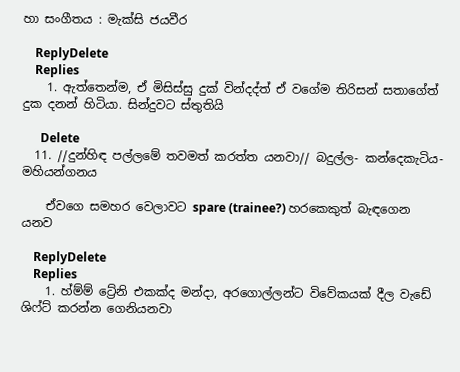හා සංගීතය : මැක්සි ජයවීර

    ReplyDelete
    Replies
    1. ඇත්තෙන්ම, ඒ මිසිස්සු දුක් වින්දද්ත් ඒ වගේම තිරිසන් සතාගේත් දුක දනන් හිටියා. සින්දුවට ස්තුතියි

      Delete
  11. //දුන්හිඳ පල්ලමේ තවමත් කරත්ත යනවා// බදුල්ල- කන්දෙකැටිය- මහියන්ගනය

    ඒවගෙ සමහර වෙලාවට spare (trainee?) හරකෙකුත් බැඳගෙන යනව

    ReplyDelete
    Replies
    1. හ්ම්ම් ට්‍රේනි එකක්ද මන්දා, අරගොල්ලන්ට විවේකයක් දීල වැඩේ ශිෆ්ට් කරන්න ගෙනියනවා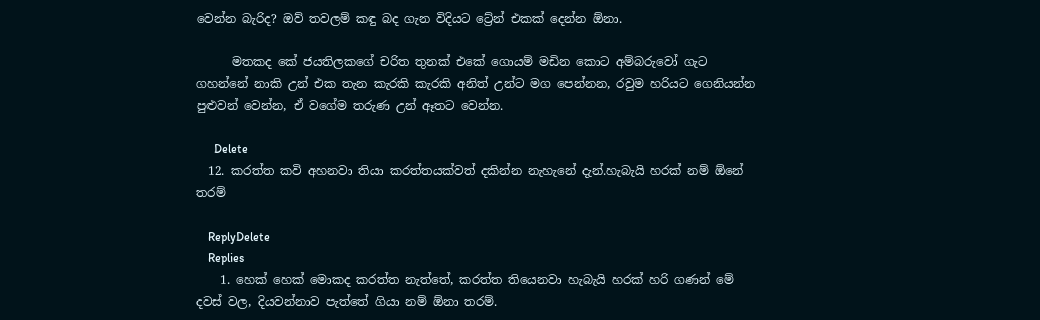වෙන්න බැරිද? ඔව් තවලම් කඳු බද ගැන විදියට ට්‍රේන් එකක් දෙන්න ඕනා.

      මතකද කේ ජයතිලකගේ චරිත තුනක් එකේ ගොයම් මඩින කොට අම්බරුවෝ ගැට ගහන්නේ නාකි උන් එක තැන කැරකි කැරකි අනිත් උන්ට මග පෙන්නන, රවුම හරියට ගෙනියන්න පුළුවන් වෙන්න, ඒ වගේම තරුණ උන් ඈතට වෙන්න.

      Delete
  12. කරත්ත කවි අහනවා තියා කරත්තයක්වත් දකින්න නැහැනේ දැන්.හැබැයි හරක් නම් ඕනේ තරම්

    ReplyDelete
    Replies
    1. හෙක් හෙක් මොකද කරත්ත නැත්තේ, කරත්ත තියෙනවා හැබැයි හරක් හරි ගණන් මේ දවස් වල, දියවන්නාව පැත්තේ ගියා නම් ඕනා තරම්.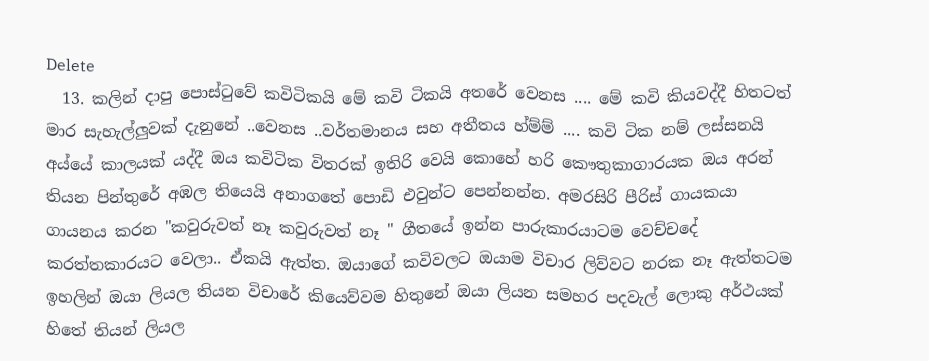Delete
  13. කලින් දාපු පොස්ටුවේ කවිටිකයි මේ කවි ටිකයි අතරේ වෙනස .... මේ කවි කියවද්දී හිතටත් මාර සැහැල්ලුවක් දැනුනේ ..වෙනස ..වර්තමානය සහ අතීතය හ්ම්ම් .... කවි ටික නම් ලස්සනයි අය්යේ කාලයක් යද්දී ඔය කවිටික විතරක් ඉතිරි වෙයි කොහේ හරි කෞතුකාගාරයක ඔය අරන් තියන පින්තුරේ අඹල තියෙයි අනාගතේ පොඩි එවුන්ට පෙන්නන්න. අමරසිරි පීරිස් ගායකයා ගායනය කරන "කවුරුවත් නෑ කවුරුවත් නෑ " ගීතයේ ඉන්න පාරුකාරයාටම වෙච්චදේ කරත්තකාරයට වෙලා.. ඒකයි ඇත්ත. ඔයාගේ කවිවලට ඔයාම විචාර ලිව්වට නරක නෑ ඇත්තටම ඉහලින් ඔයා ලියල තියන විචාරේ කියෙව්වම හිතුනේ ඔයා ලියන සමහර පදවැල් ලොකු අර්ථයක් හිතේ තියන් ලියල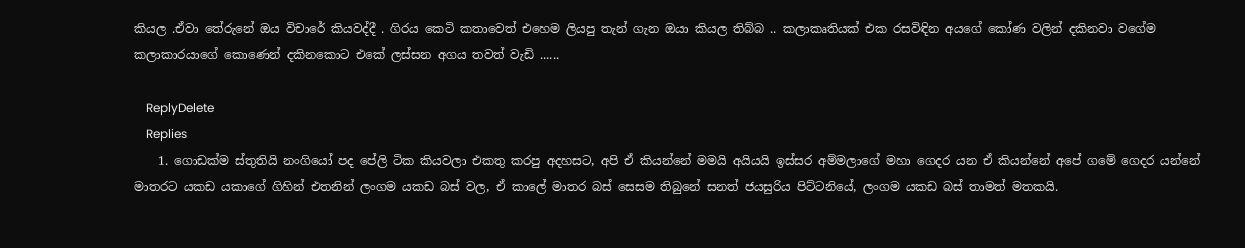කියල .ඒවා තේරුනේ ඔය විචාරේ කියවද්දී . ගිරය කෙටි කතාවෙත් එහෙම ලියපු තැන් ගැන ඔයා කියල තිබ්බ .. කලාකෘතියක් එක රසවිඳින අයගේ කෝණ වලින් දකිනවා වගේම කලාකාරයාගේ කොණෙන් දකිනකොට එකේ ලස්සන අගය තවත් වැඩි ......

    ReplyDelete
    Replies
    1. ගොඩක්ම ස්තුතියි නංගියෝ පද පේලි ටික කියවලා එකතු කරපු අදහසට, අපි ඒ කියන්නේ මමයි අයියයි ඉස්සර අම්මලාගේ මහා ගෙදර යන ඒ කියන්නේ අපේ ගමේ ගෙදර යන්නේ මාතරට යකඩ යකාගේ ගිහින් එතනින් ලංගම යකඩ බස් වල, ඒ කාලේ මාතර බස් සෙසම තිබුනේ සනත් ජයසුරිය පිට්ටනියේ, ලංගම යකඩ බස් තාමත් මතකයි.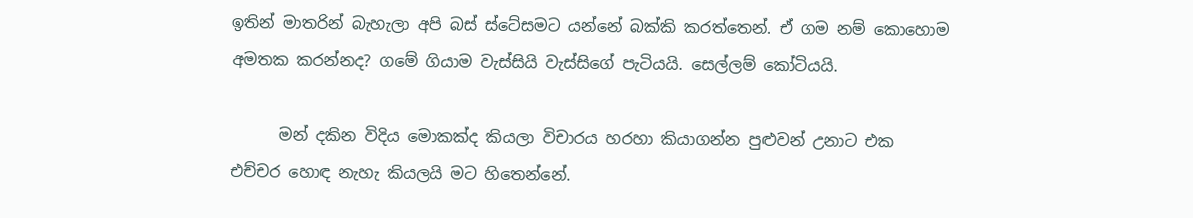ඉතින් මාතරින් බැහැලා අපි බස් ස්ටේසමට යන්නේ බක්කි කරත්තෙන්. ඒ ගම නම් කොහොම අමතක කරන්නද? ගමේ ගියාම වැස්සියි වැස්සිගේ පැටියයි. සෙල්ලම් කෝටියයි.

      මන් දකින විදිය මොකක්ද කියලා විචාරය හරහා කියාගන්න පුළුවන් උනාට එක එච්චර හොඳ නැහැ කියලයි මට හිතෙන්නේ.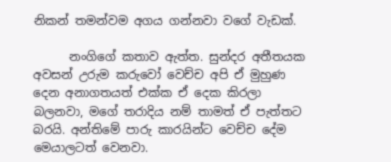නිකන් තමන්වම අගය ගන්නවා වගේ වැඩක්.

      නංගිගේ කතාව ඇත්ත. සුන්දර අතීතයක අවසන් උරුම කරුවෝ වෙච්ච අපි ඒ මුහුණ දෙන අනාගතයත් එක්ක ඒ දෙක කිරලා බලනවා, මගේ තරාදිය නම් තාමත් ඒ පැත්තට බරයි. අන්තිමේ පාරු කාරයින්ට වෙච්ච දේම මෙයාලටත් වෙනවා.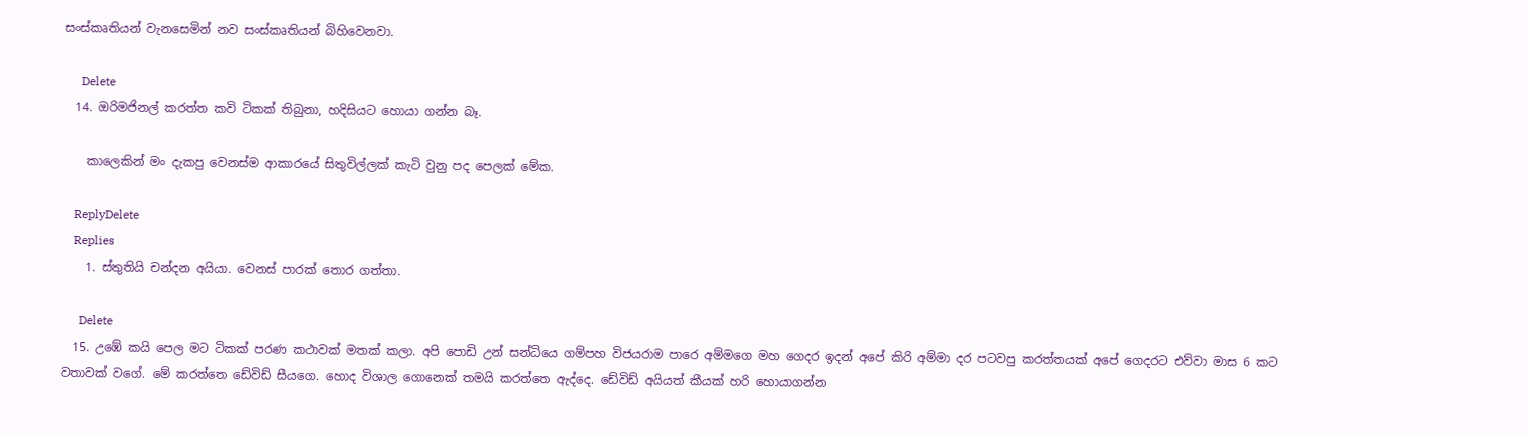සංස්කෘතියන් වැනසෙමින් නව සංස්කෘතියන් බිහිවෙනවා.

      Delete
  14. ඔරිමජිනල් කරත්ත කවි ටිකක් තිබුනා, හදිසියට හොයා ගන්න බෑ.

    කාලෙකින් මං දැකපු වෙනස්ම ආකාරයේ සිතුවිල්ලක් කැටි වුනු පද පෙලක් මේක.

    ReplyDelete
    Replies
    1. ස්තුතියි චන්දන අයියා. වෙනස් පාරක් තොර ගත්තා.

      Delete
  15. උඹේ කයි පෙල මට ටිකක් පරණ කථාවක් මතක් කලා. අපි පොඩි උන් සන්ධියෙ ගම්පහ විජයරාම පාරෙ අම්මගෙ මහ ගෙදර ඉදන් අපේ කිරි අම්මා දර පටවපු කරත්තයක් අපේ ගෙදරට එව්වා මාස 6 කට වතාවක් වගේ. මේ කරත්තෙ ඩේවිඩ් සීයගෙ. හොද විශාල ගොනෙක් තමයි කරත්තෙ ඇද්දෙ. ඩේවිඩ් අයියත් කීයක් හරි හොයාගන්න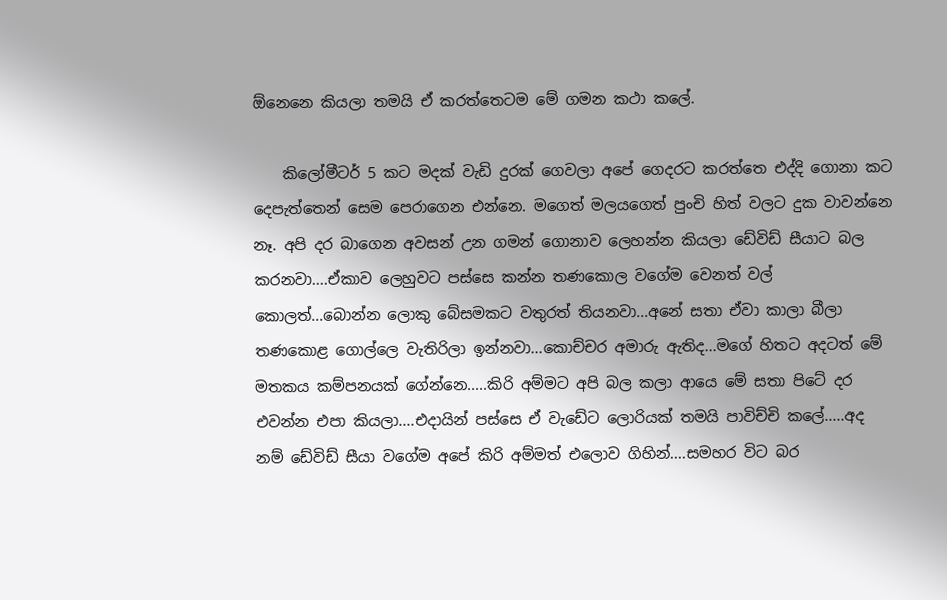ඕනෙනෙ කියලා තමයි ඒ කරත්තෙටම මේ ගමන කථා කලේ.

    කිලෝමීටර් 5 කට මදක් වැඩි දුරක් ගෙවලා අපේ ගෙදරට කරත්තෙ එද්දි ගොනා කට දෙපැත්තෙන් සෙම පෙරාගෙන එන්නෙ. මගෙත් මලයගෙත් පුංචි හිත් වලට දුක වාවන්නෙ නෑ. අපි දර බාගෙන අවසන් උන ගමන් ගොනාව ලෙහන්න කියලා ඩේවිඩ් සීයාට බල කරනවා....ඒකාව ලෙහුවට පස්සෙ කන්න තණකොල වගේම වෙනත් වල් කොලත්...බොන්න ලොකු බේසමකට වතුරත් තියනවා...අනේ සතා ඒවා කාලා බීලා තණකොළ ගොල්ලෙ වැතිරිලා ඉන්නවා...කොච්චර අමාරු ඇතිද...මගේ හිතට අදටත් මේ මතකය කම්පනයක් ගේන්නෙ.....කිරි අම්මට අපි බල කලා ආයෙ මේ සතා පිටේ දර එවන්න එපා කියලා....එදායින් පස්සෙ ඒ වැඩේට ලොරියක් තමයි පාවිච්චි කලේ.....අද නම් ඩේවිඩ් සීයා වගේම අපේ කිරි අම්මත් එලොව ගිහින්....සමහර විට බර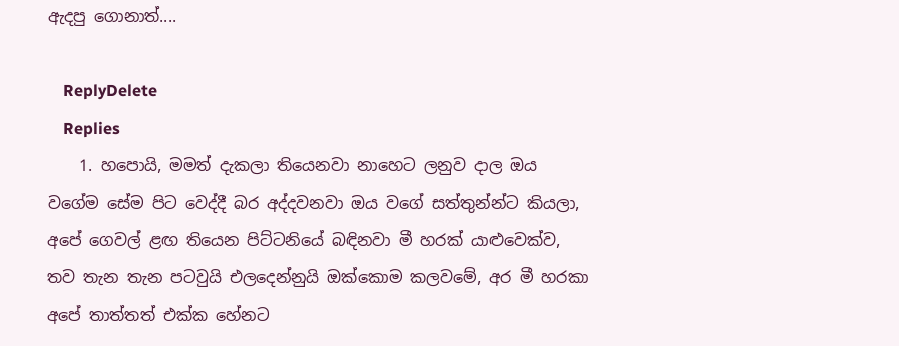ඇදපු ගොනාත්....

    ReplyDelete
    Replies
    1. හපොයි, මමත් දැකලා තියෙනවා නාහෙට ලනුව දාල ඔය වගේම සේම පිට වෙද්දී බර අද්දවනවා ඔය වගේ සත්තුන්න්ට කියලා, අපේ ගෙවල් ළඟ තියෙන පිට්ටනියේ බඳිනවා මී හරක් යාළුවෙක්ව, තව තැන තැන පටවුයි එලදෙන්නුයි ඔක්කොම කලවමේ, අර මී හරකා අපේ තාත්තත් එක්ක හේනට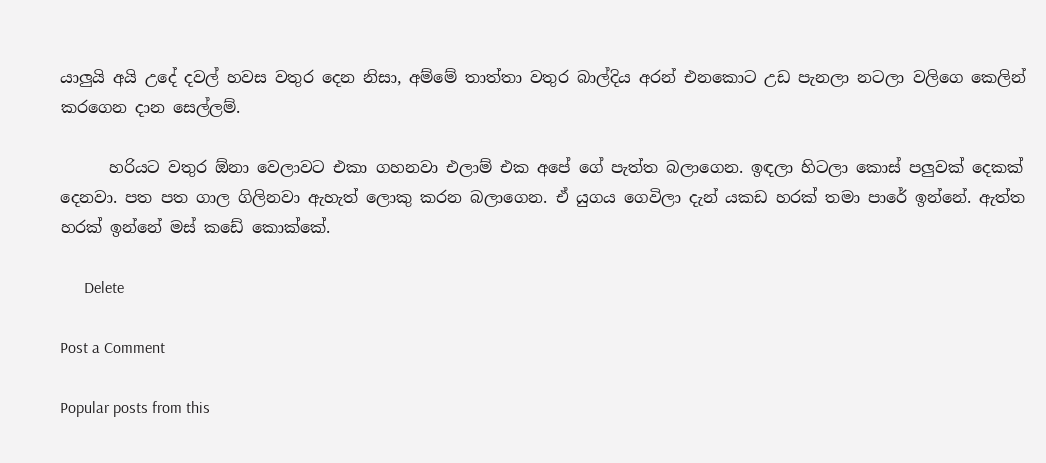යාලුයි අයි උදේ දවල් හවස වතුර දෙන නිසා, අම්මේ තාත්තා වතුර බාල්දිය අරන් එනකොට උඩ පැනලා නටලා වලිගෙ කෙලින් කරගෙන දාන සෙල්ලම්.

      හරියට වතුර ඕනා වෙලාවට එකා ගහනවා එලාම් එක අපේ ගේ පැත්ත බලාගෙන. ඉඳලා හිටලා කොස් පලුවක් දෙකක් දෙනවා. පත පත ගාල ගිලිනවා ඇහැත් ලොකු කරන බලාගෙන. ඒ යුගය ගෙවිලා දැන් යකඩ හරක් තමා පාරේ ඉන්නේ. ඇත්ත හරක් ඉන්නේ මස් කඩේ කොක්කේ.

      Delete

Post a Comment

Popular posts from this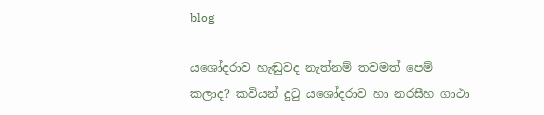blog

යශෝදරාව හැඬුවද නැත්නම් තවමත් පෙම් කලාද? කවියන් දුටු යශෝදරාව හා නරසීහ ගාථා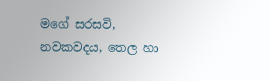මගේ සරසවි, නවකවදය, තෙල හා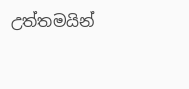උත්තමයින්